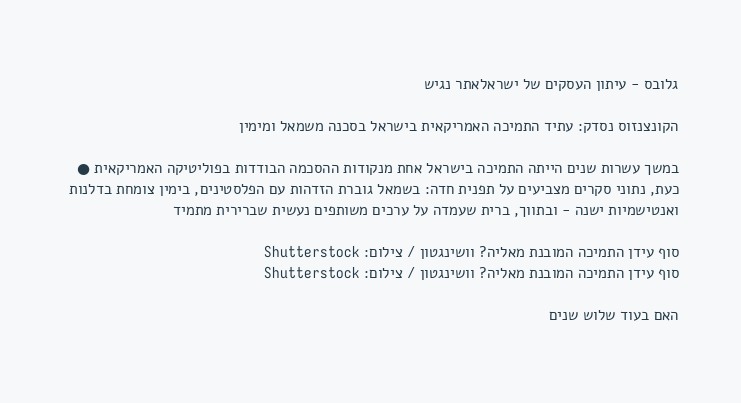גלובס - עיתון העסקים של ישראלאתר נגיש

הקונצנזוס נסדק: עתיד התמיכה האמריקאית בישראל בסכנה משמאל ומימין

במשך עשרות שנים הייתה התמיכה בישראל אחת מנקודות ההסכמה הבודדות בפוליטיקה האמריקאית ● כעת, נתוני סקרים מצביעים על תפנית חדה: בשמאל גוברת הזדהות עם הפלסטינים, בימין צומחת בדלנות ואנטישמיות ישנה - ובתווך, ברית שעמדה על ערכים משותפים נעשית שברירית מתמיד

סוף עידן התמיכה המובנת מאליה? וושינגטון / צילום: Shutterstock
סוף עידן התמיכה המובנת מאליה? וושינגטון / צילום: Shutterstock

האם בעוד שלוש שנים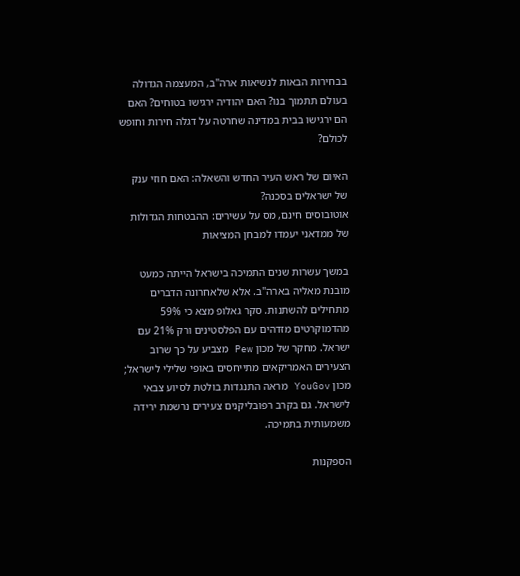בבחירות הבאות לנשיאות ארה"ב, המעצמה הגדולה בעולם תתמוך בנו? האם יהודיה ירגישו בטוחים? האם הם ירגישו בבית במדינה שחרטה על דגלה חירות וחופש לכולם?

האיום של ראש העיר החדש והשאלה: האם חוזי ענק של ישראלים בסכנה?
אוטובוסים חינם, מס על עשירים: ההבטחות הגדולות של ממדאני יעמדו למבחן המציאות

במשך עשרות שנים התמיכה בישראל הייתה כמעט מובנת מאליה בארה"ב. אלא שלאחרונה הדברים מתחילים להשתנות. סקר גאלופ מצא כי 59% מהדמוקרטים מזדהים עם הפלסטינים ורק 21% עם ישראל. מחקר של מכון Pew מצביע על כך שרוב הצעירים האמריקאים מתייחסים באופי שלילי לישראל; מכון YouGov מראה התנגדות בולטת לסיוע צבאי לישראל. גם בקרב רפובליקנים צעירים נרשמת ירידה משמעותית בתמיכה.

הספקנות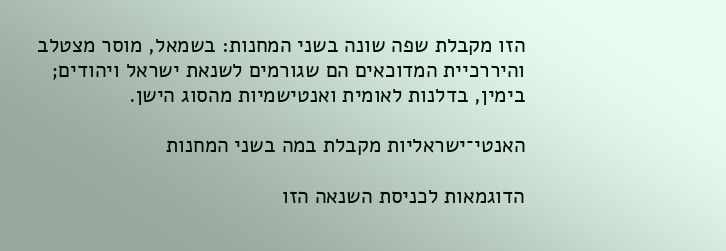הזו מקבלת שפה שונה בשני המחנות: בשמאל, מוסר מצטלב והיררכיית המדוכאים הם שגורמים לשנאת ישראל ויהודים; בימין, בדלנות לאומית ואנטישמיות מהסוג הישן.

האנטי־ישראליות מקבלת במה בשני המחנות

הדוגמאות לכניסת השנאה הזו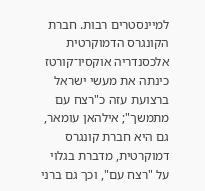למיינסטרים רבות. חברת הקונגרס הדמוקרטית אלכסנדריה אוקסיו־קורטז כינתה את מעשי ישראל ברצועת עזה כ"רצח עם מתמשך"; אילהאן עומאר, גם היא חברת קונגרס דמוקרטית, מדברת בגלוי על "רצח עם", וכך גם ברני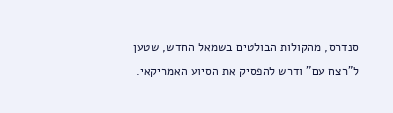סנדרס, מהקולות הבולטים בשמאל החדש, שטען ל"רצח עם" ודרש להפסיק את הסיוע האמריקאי.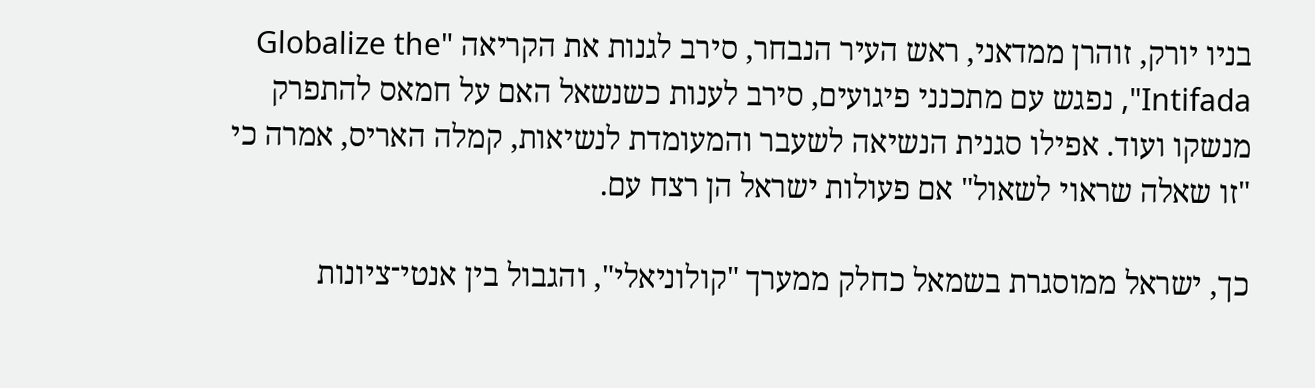בניו יורק, זוהרן ממדאני, ראש העיר הנבחר, סירב לגנות את הקריאה "Globalize the Intifada", נפגש עם מתכנני פיגועים, סירב לענות כשנשאל האם על חמאס להתפרק מנשקו ועוד. אפילו סגנית הנשיאה לשעבר והמעומדת לנשיאות, קמלה האריס, אמרה כי "זו שאלה שראוי לשאול" אם פעולות ישראל הן רצח עם.

כך, ישראל ממוסגרת בשמאל כחלק ממערך "קולוניאלי", והגבול בין אנטי־ציונות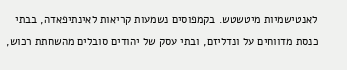לאנטישמיות מיטשטש. בקמפוסים נשמעות קריאות לאינתיפאדה, בבתי כנסת מדווחים על ונדליזם, ובתי עסק של יהודים סובלים מהשחתת רכוש,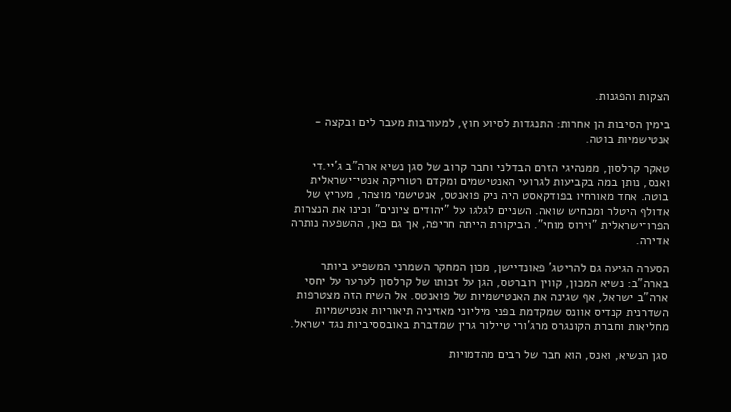הצקות והפגנות.

בימין הסיבות הן אחרות: התנגדות לסיוע חוץ, למעורבות מעבר לים ובקצה - אנטישמיות בוטה.

טאקר קרלסון, ממנהיגי הזרם הבדלני וחבר קרוב של סגן נשיא ארה"ב ג'יי.די ואנס, נותן במה בקביעות לגרועי האנטישמים ומקדם רטוריקה אנטי־ישראלית בוטה. אחד מאורחיו בפודקאסט היה ניק פואנטס, אנטישמי מוצהר, מעריץ של אדולף היטלר ומכחיש שואה. השניים לגלגו על "יהודים ציונים" וכינו את הנצרות הפרו־ישראלית "וירוס מוחי". הביקורת הייתה חריפה, אך גם כאן, ההשפעה נותרה אדירה.

הסערה הגיעה גם להריטג' פאונדיישן, מכון המחקר השמרני המשפיע ביותר בארה"ב: נשיא המכון, קווין רוברטס, הגן על זכותו של קרלסון לערער על יחסי ארה"ב ישראל, אף שגינה את האנטישמיות של פואנטס. אל השיח הזה מצטרפות השדרנית קנדיס אוונס שמקדמת בפני מיליוני מאזיניה תיאוריות אנטישמיות מחליאות וחברת הקונגרס מרג'ורי טיילור גרין שמדברת באובססיביות נגד ישראל.

סגן הנשיא, ואנס, הוא חבר של רבים מהדמויות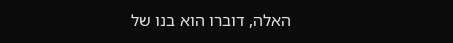האלה, דוברו הוא בנו של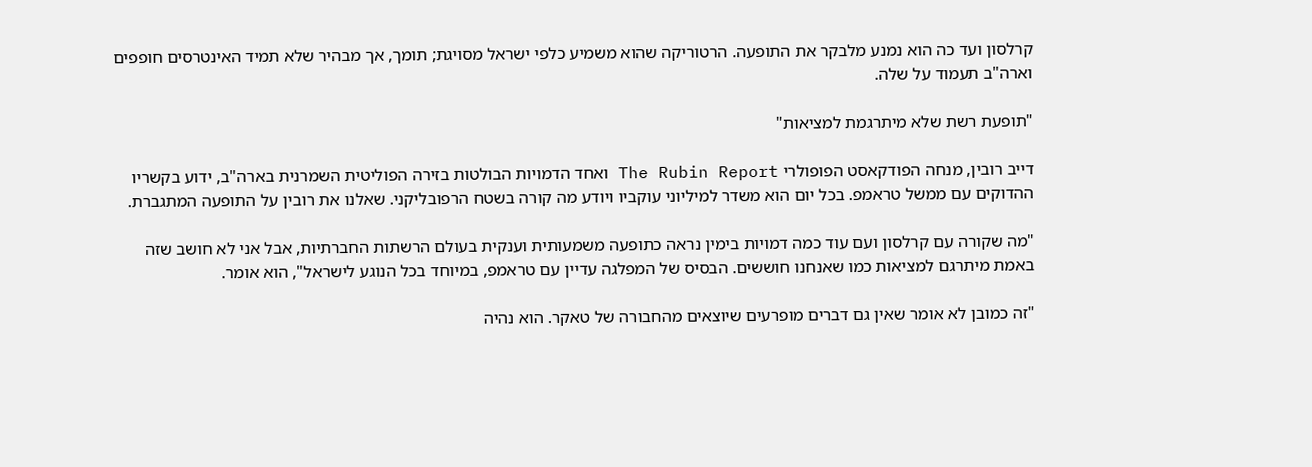קרלסון ועד כה הוא נמנע מלבקר את התופעה. הרטוריקה שהוא משמיע כלפי ישראל מסויגת; תומך, אך מבהיר שלא תמיד האינטרסים חופפים וארה"ב תעמוד על שלה.

"תופעת רשת שלא מיתרגמת למציאות"

דייב רובין, מנחה הפודקאסט הפופולרי The Rubin Report ואחד הדמויות הבולטות בזירה הפוליטית השמרנית בארה"ב, ידוע בקשריו ההדוקים עם ממשל טראמפ. בכל יום הוא משדר למיליוני עוקביו ויודע מה קורה בשטח הרפובליקני. שאלנו את רובין על התופעה המתגברת.

"מה שקורה עם קרלסון ועם עוד כמה דמויות בימין נראה כתופעה משמעותית וענקית בעולם הרשתות החברתיות, אבל אני לא חושב שזה באמת מיתרגם למציאות כמו שאנחנו חוששים. הבסיס של המפלגה עדיין עם טראמפ, במיוחד בכל הנוגע לישראל", הוא אומר.

"זה כמובן לא אומר שאין גם דברים מופרעים שיוצאים מהחבורה של טאקר. הוא נהיה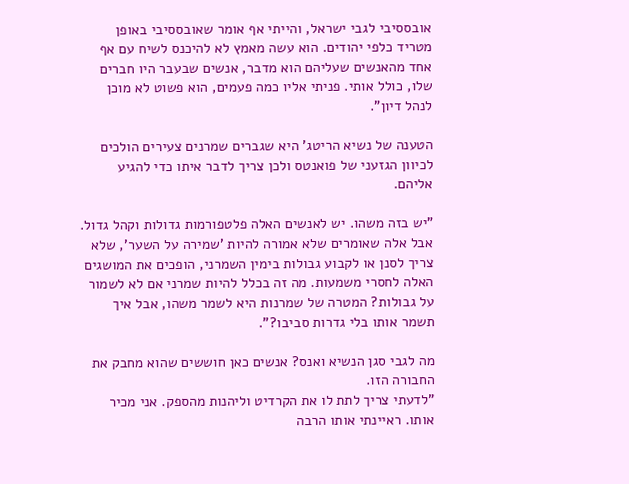אובססיבי לגבי ישראל, והייתי אף אומר שאובססיבי באופן מטריד כלפי יהודים. הוא עשה מאמץ לא להיכנס לשיח עם אף אחד מהאנשים שעליהם הוא מדבר, אנשים שבעבר היו חברים שלו, כולל אותי. פניתי אליו כמה פעמים, הוא פשוט לא מוכן לנהל דיון".

הטענה של נשיא הריטג' היא שגברים שמרנים צעירים הולכים לכיוון הגזעני של פואנטס ולכן צריך לדבר איתו כדי להגיע אליהם.

"יש בזה משהו. יש לאנשים האלה פלטפורמות גדולות וקהל גדול. אבל אלה שאומרים שלא אמורה להיות 'שמירה על השער', שלא צריך לסנן או לקבוע גבולות בימין השמרני, הופכים את המושגים האלה לחסרי משמעות. מה זה בכלל להיות שמרני אם לא לשמור על גבולות? המטרה של שמרנות היא לשמר משהו, אבל איך תשמר אותו בלי גדרות סביבו?".

מה לגבי סגן הנשיא ואנס? אנשים כאן חוששים שהוא מחבק את החבורה הזו.
"לדעתי צריך לתת לו את הקרדיט וליהנות מהספק. אני מכיר אותו. ראיינתי אותו הרבה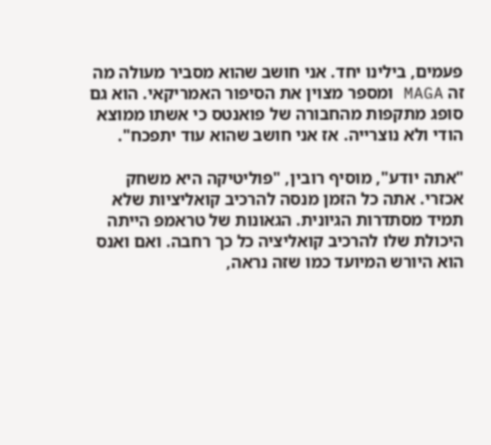פעמים, בילינו יחד. אני חושב שהוא מסביר מעולה מה זה MAGA ומספר מצוין את הסיפור האמריקאי. הוא גם סופג מתקפות מהחבורה של פואנטס כי אשתו ממוצא הודי ולא נוצרייה. אז אני חושב שהוא עוד יתפכח".

"אתה יודע", מוסיף רובין, "פוליטיקה היא משחק אכזרי. אתה כל הזמן מנסה להרכיב קואליציות שלא תמיד מסתדרות הגיונית. הגאונות של טראמפ הייתה היכולת שלו להרכיב קואליציה כל כך רחבה. ואם ואנס הוא היורש המיועד כמו שזה נראה,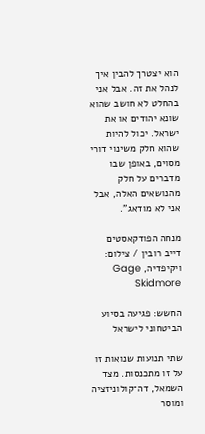הוא יצטרך להבין איך לנהל את זה. אבל אני בהחלט לא חושב שהוא שונא יהודים או את ישראל. יכול להיות שהוא חלק משינוי דורי מסוים, באופן שבו מדברים על חלק מהנושאים האלה, אבל אני לא מודאג".

מנחה הפודקאסטים דייב רובין / צילום: ויקיפדיה, Gage Skidmore

החשש: פגיעה בסיוע הביטחוני לישראל

שתי תנועות שנואות זו על זו מתכנסות. מצד השמאל, דה־קולוניזציה ומוסר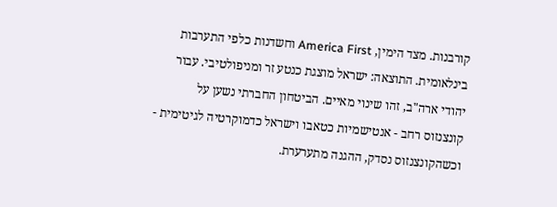קורבנות. מצד הימין, America First וחשדנות כלפי התערבות בינלאומית. התוצאה: ישראל מוצגת כנטע זר ומניפולטיבי. עבור יהודי ארה"ב, זהו שינוי מאיים. הביטחון החברתי נשען על קונצנזוס רחב - אנטישמיות כטאבו וישראל כדמוקרטיה לגיטימית - וכשהקונצנזוס נסדק, ההגנה מתערערת.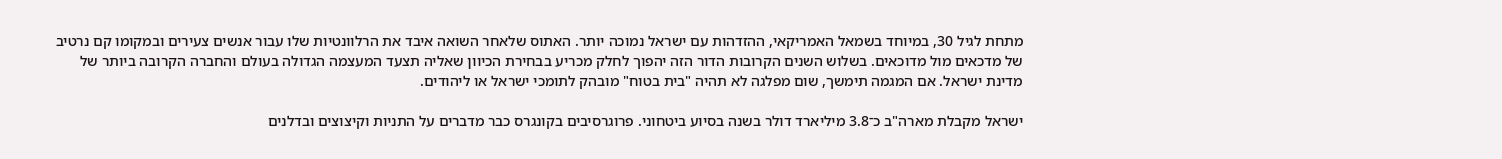מתחת לגיל 30, במיוחד בשמאל האמריקאי, ההזדהות עם ישראל נמוכה יותר. האתוס שלאחר השואה איבד את הרלוונטיות שלו עבור אנשים צעירים ובמקומו קם נרטיב של מדכאים מול מדוכאים. בשלוש השנים הקרובות הדור הזה יהפוך לחלק מכריע בבחירת הכיוון שאליה תצעד המעצמה הגדולה בעולם והחברה הקרובה ביותר של מדינת ישראל. אם המגמה תימשך, שום מפלגה לא תהיה "בית בטוח" מובהק לתומכי ישראל או ליהודים.

ישראל מקבלת מארה"ב כ־3.8 מיליארד דולר בשנה בסיוע ביטחוני. פרוגרסיבים בקונגרס כבר מדברים על התניות וקיצוצים ובדלנים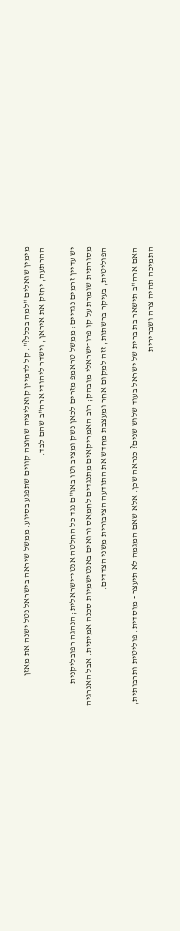מימין שואלים "למה בכלל?". קל לדמיין קואליציה שחוצה קווים שתפגע בסיוע. ממשל שיראה בישראל נטל ישנה את מאזן ההרתעה, יחזק את איראן, וישדר ליהודי ארה"ב שהם לבד.

יש עדיין זרמים נגדיים: ממשל טראמפ מזרים לכאן נשק ומציב וטו באו"ם נגד כל החלטה אנטי־ישראלית; הנהגה רפובליקנית מסורתית שומרת על קו פרו־ישראלי מובהק; רוב האמריקאים מתנגדים לחמאס ורואים באנטישמיות סכנה אמיתית. אבל האנרגיה הפוליטית, בעיקר ברשתות, זזה למקום אחר ומעצבת מחדש את התודעה הציבורית משני הצדדים.

האם ארה"ב תישאר בת ברית של ישראל בעוד שלוש שנים? כנראה שכן. אלא שאם המגמה לא תיעצר - מוסדית. פוליטית ותרבותית, התמיכה תהיה צרה ושברירית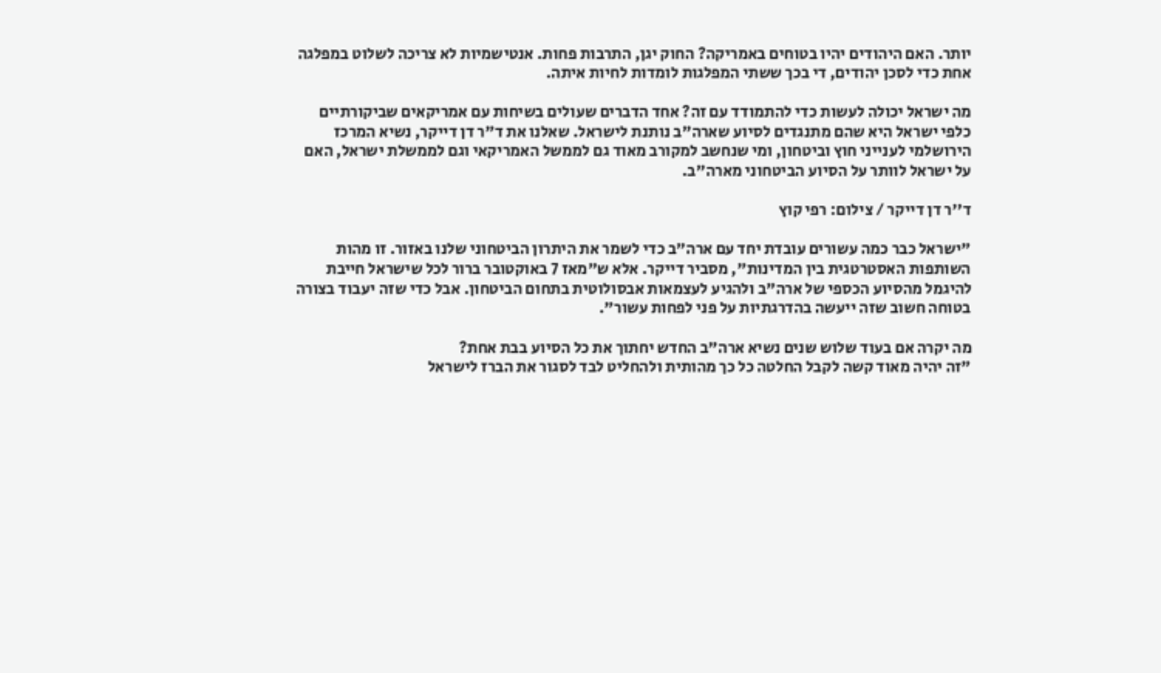יותר. האם היהודים יהיו בטוחים באמריקה? החוק יגן, התרבות פחות. אנטישמיות לא צריכה לשלוט במפלגה אחת כדי לסכן יהודים, די בכך ששתי המפלגות לומדות לחיות איתה.

מה ישראל יכולה לעשות כדי להתמודד עם זה? אחד הדברים שעולים בשיחות עם אמריקאים שביקורתיים כלפי ישראל היא שהם מתנגדים לסיוע שארה"ב נותנת לישראל. שאלנו את ד"ר דן דייקר, נשיא המרכז הירושלמי לענייני חוץ וביטחון, ומי שנחשב למקורב מאוד גם לממשל האמריקאי וגם לממשלת ישראל, האם על ישראל לוותר על הסיוע הביטחוני מארה"ב.

ד''ר דן דייקר / צילום: רפי קוץ

"ישראל כבר כמה עשורים עובדת יחד עם ארה"ב כדי לשמר את היתרון הביטחוני שלנו באזור. זו מהות השותפות האסטרטגית בין המדינות", מסביר דייקר. אלא ש"מאז 7 באוקטובר ברור לכל שישראל חייבת להיגמל מהסיוע הכספי של ארה"ב ולהגיע לעצמאות אבסולוטית בתחום הביטחון. אבל כדי שזה יעבוד בצורה בטוחה חשוב שזה ייעשה בהדרגתיות על פני לפחות עשור".

מה יקרה אם בעוד שלוש שנים נשיא ארה"ב החדש יחתוך את כל הסיוע בבת אחת?
"זה יהיה מאוד קשה לקבל החלטה כל כך מהותית ולהחליט לבד לסגור את הברז לישראל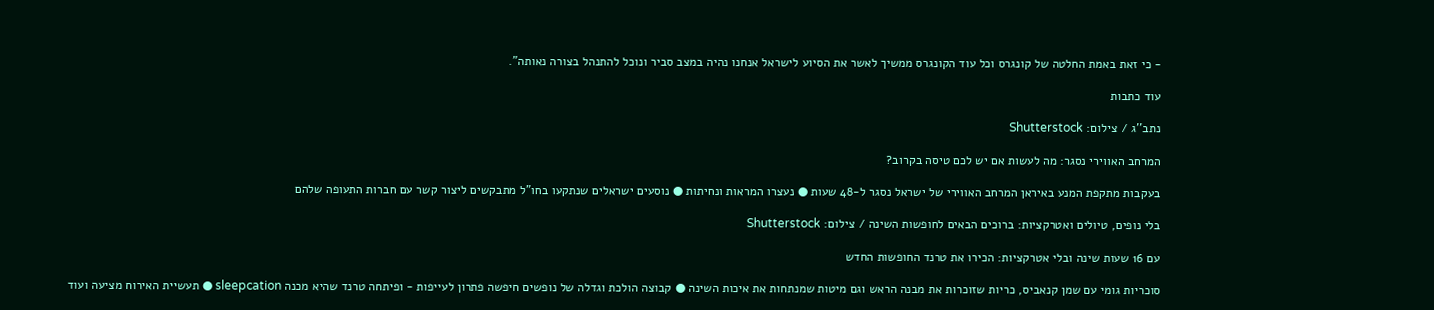- כי זאת באמת החלטה של קונגרס וכל עוד הקונגרס ממשיך לאשר את הסיוע לישראל אנחנו נהיה במצב סביר ונוכל להתנהל בצורה נאותה".

עוד כתבות

נתב''ג / צילום: Shutterstock

המרחב האווירי נסגר: מה לעשות אם יש לכם טיסה בקרוב?

בעקבות מתקפת המנע באיראן המרחב האווירי של ישראל נסגר ל-48 שעות ● נעצרו המראות ונחיתות ● נוסעים ישראלים שנתקעו בחו"ל מתבקשים ליצור קשר עם חברות התעופה שלהם

בלי נופים, טיולים ואטרקציות: ברוכים הבאים לחופשות השינה / צילום: Shutterstock

עם 16 שעות שינה ובלי אטרקציות: הכירו את טרנד החופשות החדש

סוכריות גומי עם שמן קנאביס, כריות שזוכרות את מבנה הראש וגם מיטות שמנתחות את איכות השינה ● קבוצה הולכת וגדלה של נופשים חיפשה פתרון לעייפות - ופיתחה טרנד שהיא מכנה sleepcation ● תעשיית האירוח מציעה ועוד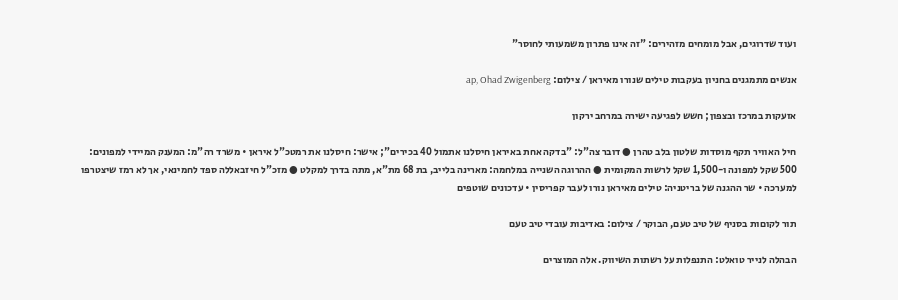ועוד שדרוגים, אבל מומחים מזהירים: "זה אינו פתרון משמעותי לחוסר"

אנשים מתמגנים בחניון בעקבות טילים שנורו מאיראן / צילום: ap, Ohad Zwigenberg

אזעקות במרכז ובצפון; חשש לפגיעה ישירה במרחב ירקון

חיל האוויר תקף מוסדות שלטון בלב טהרן ● דובר צה"ל: "בדקה אחת באיראן חיסלנו אתמול 40 בכירים"; אישר: חיסלנו את רמטכ"ל איראן • משרד רה"מ: המענק המיידי למפונים: 500 שקל למפונה ו-1,500 שקל לרשות המקומית ● ההרוגה השנייה במלחמה: מארינה בלייב, בת 68 מת"א, מתה בדרך למקלט ● מזכ"ל חיזבאללה ספד לחמינאי, אך לא רמז שיצטרפו למערכה • שר ההגנה של בריטניה: טילים מאיראן נורו לעבר קפריסין • עדכונים שוטפים

תור לקוםות בסניף של טיב טעם, הבוקר / צילום: באדיבות עובדי טיב טעם

הבהלה לנייר טואלט: התנפלות על רשתות השיווק. אלה המוצרים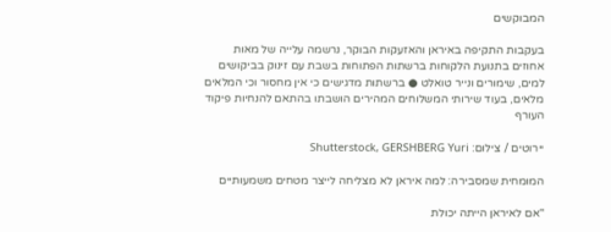המבוקשים

בעקבות התקיפה באיראן והאזעקות הבוקר, נרשמה עלייה של מאות אחוזים בתנועת הלקוחות ברשתות הפתוחות בשבת עם זינוק בביקושים למים, שימורים ונייר טואלט ● ברשתות מדגישים כי אין מחסור וכי המלאים מלאים, בעוד שירותי המשלוחים המהירים הושבתו בהתאם להנחיות פיקוד העורף

יירוטים / צילום: Shutterstock, GERSHBERG Yuri

המומחית שמסבירה: למה איראן לא מצליחה לייצר מטחים משמעותיים

"אם לאיראן הייתה יכולת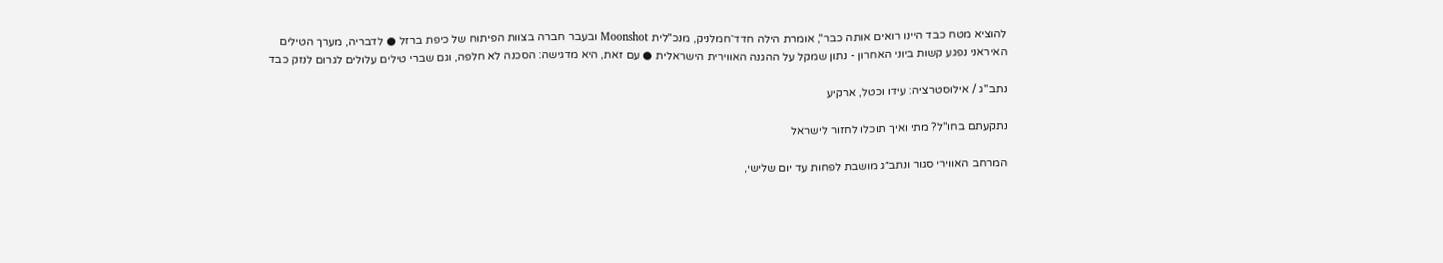להוציא מטח כבד היינו רואים אותה כבר", אומרת הילה חדד־חמלניק, מנכ"לית Moonshot ובעבר חברה בצוות הפיתוח של כיפת ברזל ● לדבריה, מערך הטילים האיראני נפגע קשות ביוני האחרון - נתון שמקל על ההגנה האווירית הישראלית ● עם זאת, היא מדגישה: הסכנה לא חלפה, וגם שברי טילים עלולים לגרום לנזק כבד

נתב''ג / אילוסטרציה: עידו וכטל, ארקיע

נתקעתם בחו"ל? מתי ואיך תוכלו לחזור לישראל

המרחב האווירי סגור ונתב״ג מושבת לפחות עד יום שלישי,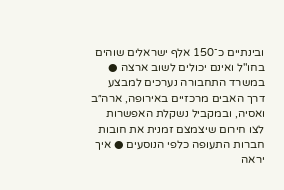ובינתיים כ־150 אלף ישראלים שוהים בחו"ל ואינם יכולים לשוב ארצה ● במשרד התחבורה נערכים למבצע דרך האבים מרכזיים באירופה, ארה״ב ואסיה, ובמקביל נשקלת האפשרות לצו חירום שיצמצם זמנית את חובות חברות התעופה כלפי הנוסעים ● איך יראה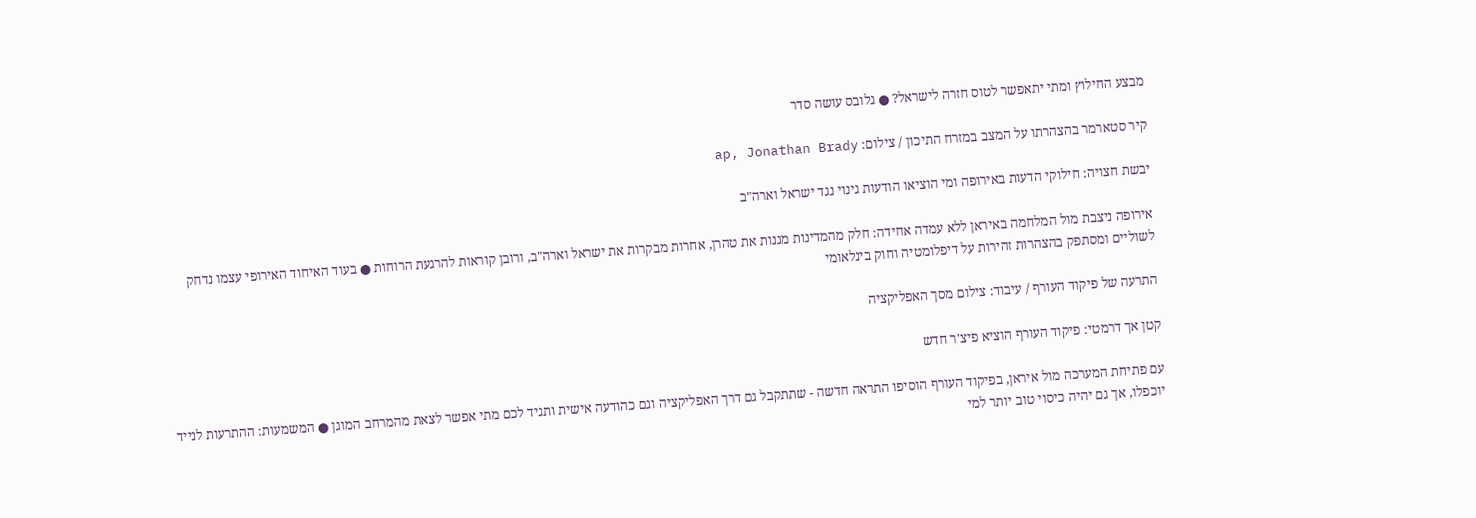מבצע החילוץ ומתי יתאפשר לטוס חזרה לישראל? ● גלובס עושה סדר

קיר סטארמר בהצהרתו על המצב במזרח התיכון / צילום: ap, Jonathan Brady

יבשת חצויה: חילוקי הדעות באירופה ומי הוציאו הודעות גינוי נגד ישראל וארה"ב

אירופה ניצבת מול המלחמה באיראן ללא עמדה אחידה: חלק מהמדינות מגנות את טהרן, אחרות מבקרות את ישראל וארה"ב, ורובן קוראות להרגעת הרוחות ● בעוד האיחוד האירופי עצמו נדחק לשוליים ומסתפק בהצהרות זהירות על דיפלומטיה וחוק בינלאומי

התרעה של פיקוד העורף / עיבוד: צילום מסך האפליקציה

קטן אך דרמטי: פיקוד העורף הוציא פיצ'ר חדש

עם פתיחת המערכה מול איראן, בפיקוד העורף הוסיפו התראה חדשה - שתתקבל גם דרך האפליקציה וגם כהודעה אישית ותגיד לכם מתי אפשר לצאת מהמרחב המוגן ● המשמעות: ההתרעות לנייד יוכפלו, אך גם יהיה כיסוי טוב יותר למי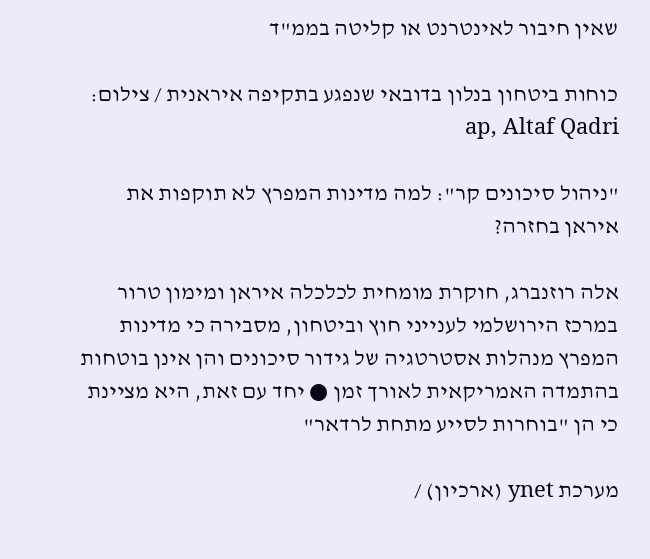שאין חיבור לאינטרנט או קליטה בממ"ד

כוחות ביטחון בנלון בדובאי שנפגע בתקיפה איראנית / צילום: ap, Altaf Qadri

"ניהול סיכונים קר": למה מדינות המפרץ לא תוקפות את איראן בחזרה?

אלה רוזנברג, חוקרת מומחית לכלכלה איראן ומימון טרור במרכז הירושלמי לענייני חוץ וביטחון, מסבירה כי מדינות המפרץ מנהלות אסטרטגיה של גידור סיכונים והן אינן בוטחות בהתמדה האמריקאית לאורך זמן ● יחד עם זאת, היא מציינת כי הן "בוחרות לסייע מתחת לרדאר"

מערכת ynet (ארכיון) /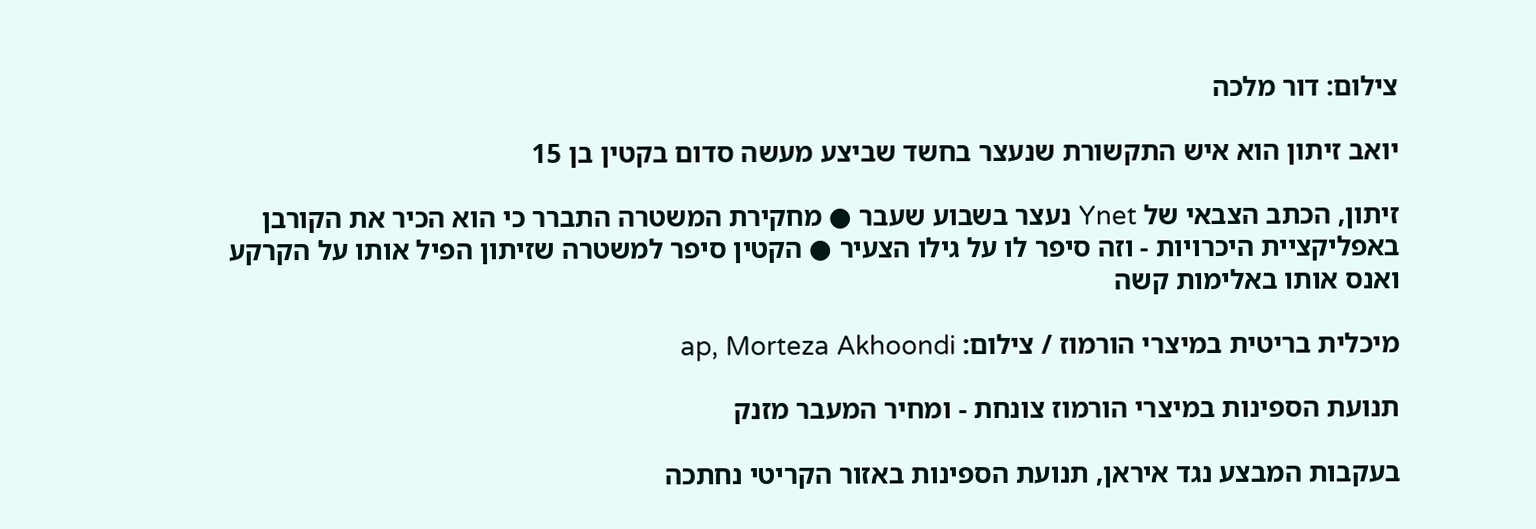צילום: דור מלכה

יואב זיתון הוא איש התקשורת שנעצר בחשד שביצע מעשה סדום בקטין בן 15

זיתון, הכתב הצבאי של Ynet נעצר בשבוע שעבר ● מחקירת המשטרה התברר כי הוא הכיר את הקורבן באפליקציית היכרויות - וזה סיפר לו על גילו הצעיר ● הקטין סיפר למשטרה שזיתון הפיל אותו על הקרקע ואנס אותו באלימות קשה

מיכלית בריטית במיצרי הורמוז / צילום: ap, Morteza Akhoondi

תנועת הספינות במיצרי הורמוז צונחת - ומחיר המעבר מזנק

בעקבות המבצע נגד איראן, תנועת הספינות באזור הקריטי נחתכה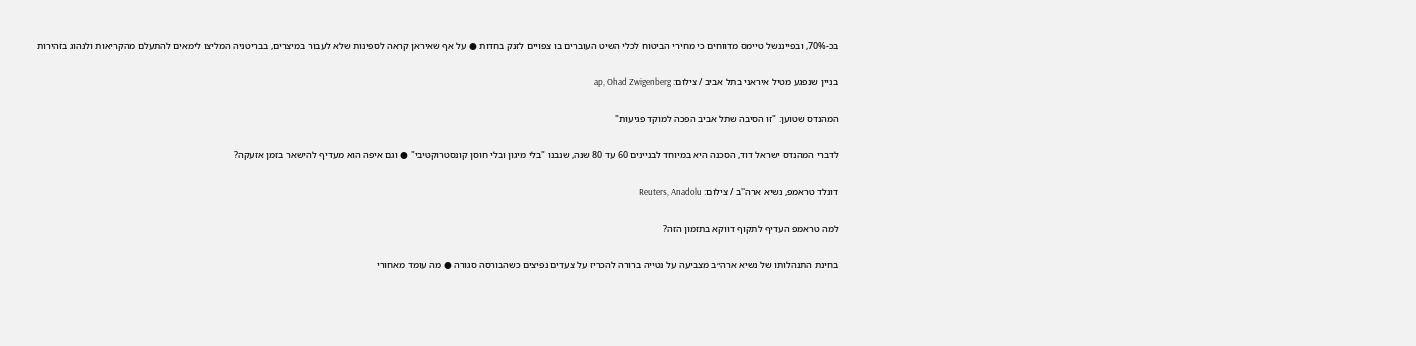בכ-70%, ובפייננשל טיימס מדווחים כי מחירי הביטוח לכלי השיט העוברים בו צפויים לזנק בחדות ● על אף שאיראן קראה לספינות שלא לעבור במיצרים, בבריטניה המליצו לימאים להתעלם מהקריאות ולנהוג בזהירות

בניין שנפגע מטיל איראני בתל אביב / צילום: ap, Ohad Zwigenberg

המהנדס שטוען: "זו הסיבה שתל אביב הפכה למוקד פגיעות"

לדברי המהנדס ישראל דוד, הסכנה היא במיוחד לבניינים 60 עד 80 שנה, שנבנו "בלי מיגון ובלי חוסן קונסטרוקטיבי" ● וגם איפה הוא מעדיף להישאר בזמן אזעקה?

דונלד טראמפ, נשיא ארה''ב / צילום: Reuters, Anadolu

למה טראמפ העדיף לתקוף דווקא בתזמון הזה?

בחינת התנהלותו של נשיא ארה״ב מצביעה על נטייה ברורה להכריז על צעדים נפיצים כשהבורסה סגורה ● מה עומד מאחורי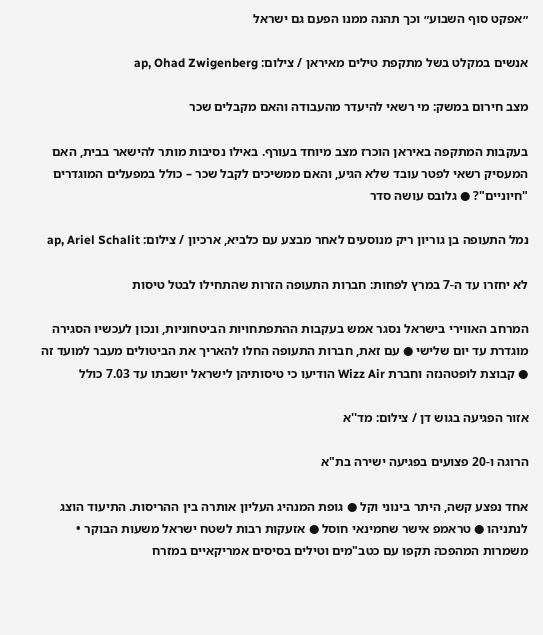״אפקט סוף השבוע״ וכך תהנה ממנו הפעם גם ישראל

אנשים במקלט בשל מתקפת טילים מאיראן / צילום: ap, Ohad Zwigenberg

מצב חירום במשק: מי רשאי להיעדר מהעבודה והאם מקבלים שכר

בעקבות המתקפה באיראן הוכרז מצב מיוחד בעורף. באילו נסיבות מותר להישאר בבית, האם המעסיק רשאי לפטר עובד שלא הגיע, והאם ממשיכים לקבל שכר – כולל במפעלים המוגדרים "חיוניים"? ● גלובס עושה סדר

נמל התעופה בן גוריון ריק מנוסעים לאחר מבצע עם כלביא, ארכיון / צילום: ap, Ariel Schalit

לא יחזרו עד ה-7 במרץ לפחות: חברות התעופה הזרות שהתחילו לבטל טיסות

המרחב האווירי בישראל נסגר אמש בעקבות ההתפתחויות הביטחוניות, ונכון לעכשיו הסגירה מוגדרת עד יום שלישי ● עם זאת, חברות התעופה החלו להאריך את הביטולים מעבר למועד זה ● קבוצת לופטהנזה וחברת Wizz Air הודיעו כי טיסותיהן לישראל יושבתו עד 7.03 כולל

אזור הפגיעה בגוש דן / צילום: מד''א

הרוגה ו-20 פצועים בפגיעה ישירה בת"א

אחד נפצע קשה, היתר בינוני וקל ● גופת המנהיג העליון אותרה בין ההריסות. התיעוד הוצג לנתניהו ● טראמפ אישר שחמינאי חוסל ● אזעקות רבות לשטח ישראל משעות הבוקר • משמרות המהפכה תקפו עם כטב"מים וטילים בסיסים אמריקאיים במזרח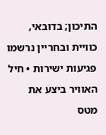התיכון; בדובאי, כוויית ובחריין נרשמו פגיעות ישירות • חיל האוויר ביצע את מטס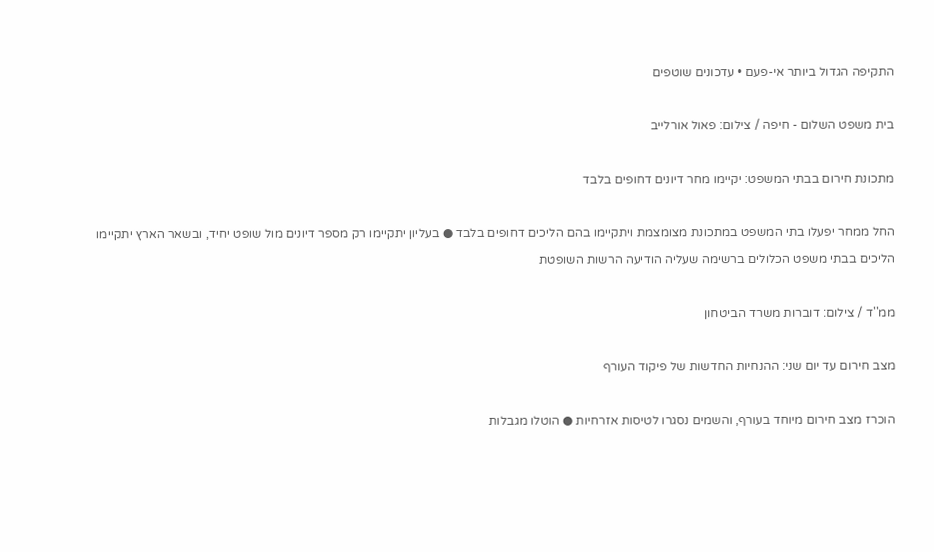התקיפה הגדול ביותר אי-פעם • עדכונים שוטפים

בית משפט השלום - חיפה / צילום: פאול אורלייב

מתכונת חירום בבתי המשפט: יקיימו מחר דיונים דחופים בלבד

החל ממחר יפעלו בתי המשפט במתכונת מצומצמת ויתקיימו בהם הליכים דחופים בלבד ● בעליון יתקיימו רק מספר דיונים מול שופט יחיד, ובשאר הארץ יתקיימו הליכים בבתי משפט הכלולים ברשימה שעליה הודיעה הרשות השופטת

ממ''ד / צילום: דוברות משרד הביטחון

מצב חירום עד יום שני: ההנחיות החדשות של פיקוד העורף

הוכרז מצב חירום מיוחד בעורף, והשמים נסגרו לטיסות אזרחיות ● הוטלו מגבלות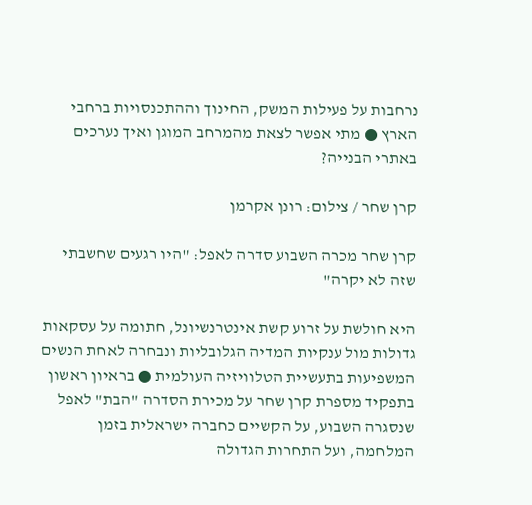נרחבות על פעילות המשק, החינוך וההתכנסויות ברחבי הארץ ● מתי אפשר לצאת מהמרחב המוגן ואיך נערכים באתרי הבנייה?

קרן שחר / צילום: רונן אקרמן

קרן שחר מכרה השבוע סדרה לאפל: "היו רגעים שחשבתי שזה לא יקרה"

היא חולשת על זרוע קשת אינטרנשיונל, חתומה על עסקאות גדולות מול ענקיות המדיה הגלובליות ונבחרה לאחת הנשים המשפיעות בתעשיית הטלוויזיה העולמית ● בראיון ראשון בתפקיד מספרת קרן שחר על מכירת הסדרה "הבת" לאפל שנסגרה השבוע, על הקשיים כחברה ישראלית בזמן המלחמה, ועל התחרות הגדולה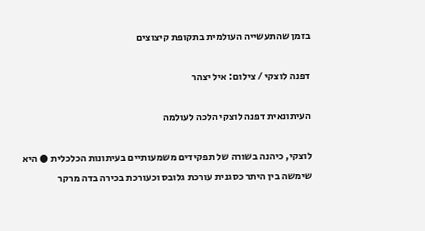בזמן שהתעשייה העולמית בתקופת קיצוצים

דפנה לוצקי / צילום: איל יצהר

העיתונאית דפנה לוצקי הלכה לעולמה

לוצקי, כיהנה בשורה של תפקידים משמעותיים בעיתונות הכלכלית ● היא שימשה בין היתר כסגנית עורכת גלובס וכעורכת בכירה בדה מרקר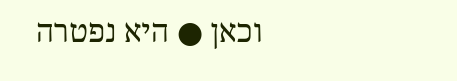וכאן ● היא נפטרה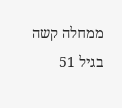ממחלה קשה בגיל 51